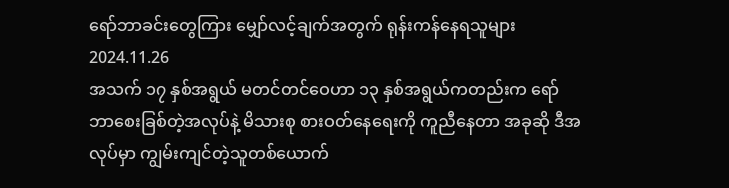ရော်ဘာခင်းတွေကြား မျှော်လင့်ချက်အတွက် ရုန်းကန်နေရသူများ
2024.11.26
အသက် ၁၇ နှစ်အရွယ် မတင်တင်ဝေဟာ ၁၃ နှစ်အရွယ်ကတည်းက ရော်ဘာစေးခြစ်တဲ့အလုပ်နဲ့ မိသားစု စားဝတ်နေရေးကို ကူညီနေတာ အခုဆို ဒီအလုပ်မှာ ကျွမ်းကျင်တဲ့သူတစ်ယောက်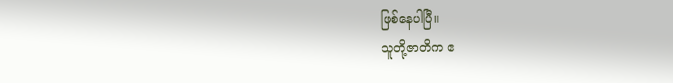ဖြစ်နေပါပြီ။
သူတို့ဇာတိက ဧ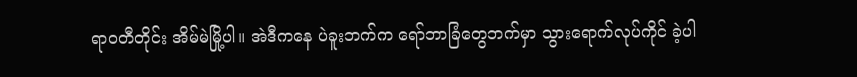ရာဝတီတိုင်း အိမ်မဲမြို့ပါ။ အဲဒီကနေ ပဲခူးဘက်က ရော်ဘာခြံတွေဘက်မှာ သွားရောက်လုပ်ကိုင် ခဲ့ပါ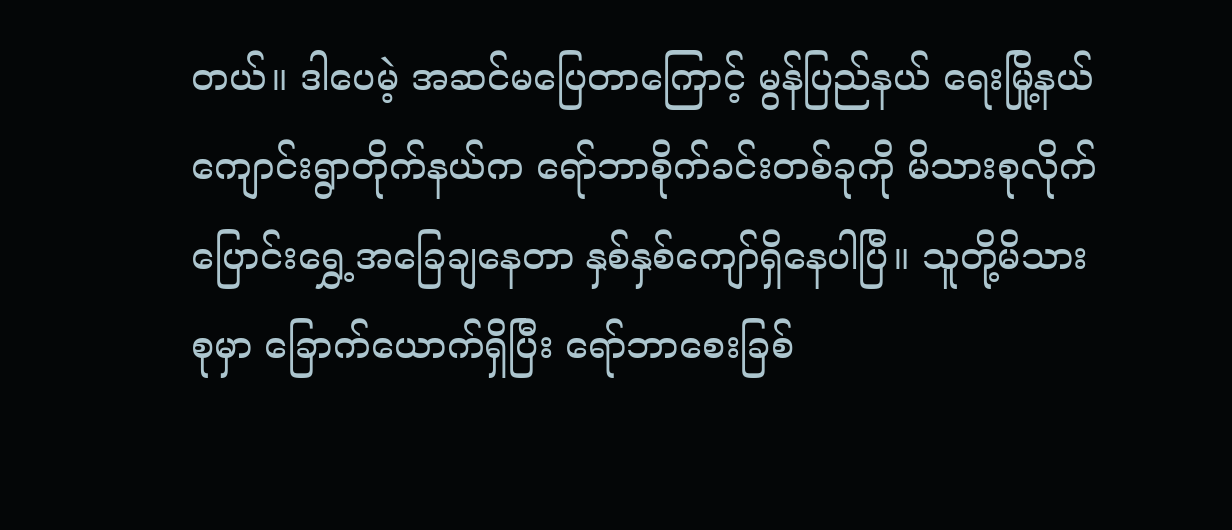တယ်။ ဒါပေမဲ့ အဆင်မပြေတာကြောင့် မွန်ပြည်နယ် ရေးမြို့နယ် ကျောင်းရွာတိုက်နယ်က ရော်ဘာစိုက်ခင်းတစ်ခုကို မိသားစုလိုက် ပြောင်းရွှေ့အခြေချနေတာ နှစ်နှစ်ကျော်ရှိနေပါပြီ။ သူတို့မိသားစုမှာ ခြောက်ယောက်ရှိပြီး ရော်ဘာစေးခြစ်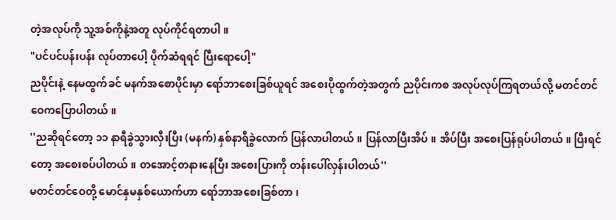တဲ့အလုပ်ကို သူ့အစ်ကိုနဲ့အတူ လုပ်ကိုင်ရတာပါ။
"ပင်ပင်ပန်းပန်း လုပ်တာပေါ့ ပိုက်ဆံရရင် ပြီးရောပေါ့"
ညပိုင်းနဲ့ နေမထွက်ခင် မနက်အစောပိုင်းမှာ ရော်ဘာစေးခြစ်ယူရင် အစေးပိုထွက်တဲ့အတွက် ညပိုင်းကစ အလုပ်လုပ်ကြရတယ်လို့ မတင်တင်ဝေကပြောပါတယ်။
''ညဆိုရင်တော့ ၁၁ နာရီခွဲသွားလှီးပြီး (မနက်) နှစ်နာရီခွဲလောက် ပြန်လာပါတယ်။ ပြန်လာပြီးအိပ်။ အိပ်ပြီး အစေးပြန်ရုပ်ပါတယ်။ ပြီးရင်တော့ အစေးစပ်ပါတယ်။ တအောင့်တနားနေပြီး အစေးပြားကို တန်းပေါ်လှန်းပါတယ်''
မတင်တင်ဝေတို့ မောင်နှမနှစ်ယောက်ဟာ ရော်ဘာအစေးခြစ်တာ၊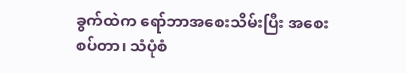ခွက်ထဲက ရော်ဘာအစေးသိမ်းပြီး အစေးစပ်တာ၊ သံပုံစံ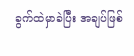ခွက်ထဲမှာခဲပြီး အချပ်ဖြစ်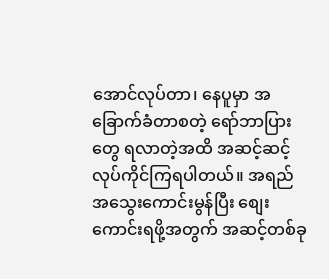အောင်လုပ်တာ၊ နေပူမှာ အခြောက်ခံတာစတဲ့ ရော်ဘာပြားတွေ ရလာတဲ့အထိ အဆင့်ဆင့်လုပ်ကိုင်ကြရပါတယ်။ အရည်အသွေးကောင်းမွန်ပြီး စျေးကောင်းရဖို့အတွက် အဆင့်တစ်ခု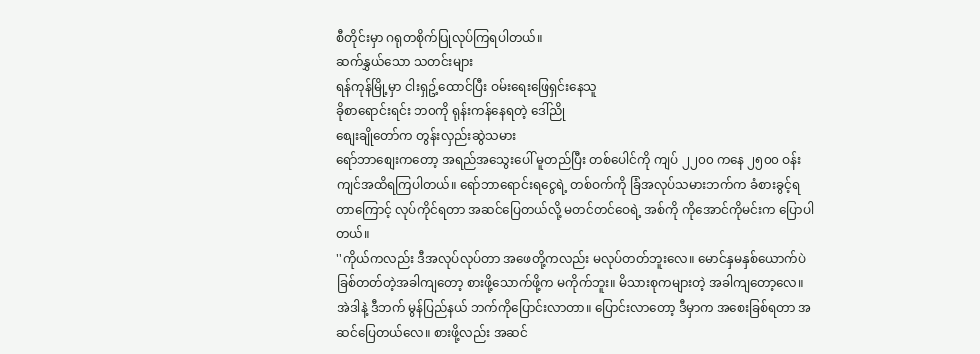စီတိုင်းမှာ ဂရုတစိုက်ပြုလုပ်ကြရပါတယ်။
ဆက်နွှယ်သော သတင်းများ
ရန်ကုန်မြို့မှာ ငါးရှဥ့်ထောင်ပြီး ဝမ်းရေးဖြေရှင်းနေသူ
ခိုစာရောင်းရင်း ဘ၀ကို ရုန်းကန်နေရတဲ့ ဒေါ်ညို
စျေးချိုတော်က တွန်းလှည်းဆွဲသမား
ရော်ဘာစျေးကတော့ အရည်အသွေးပေါ် မူတည်ပြီး တစ်ပေါင်ကို ကျပ် ၂၂၀၀ ကနေ ၂၅၀၀ ဝန်းကျင်အထိရကြပါတယ်။ ရော်ဘာရောင်းရငွေရဲ့ တစ်ဝက်ကို ခြံအလုပ်သမားဘက်က ခံစားခွင့်ရတာကြောင့် လုပ်ကိုင်ရတာ အဆင်ပြေတယ်လို့ မတင်တင်ဝေရဲ့ အစ်ကို ကိုအောင်ကိုမင်းက ပြောပါတယ်။
''ကိုယ်ကလည်း ဒီအလုပ်လုပ်တာ အဖေတို့ကလည်း မလုပ်တတ်ဘူးလေ။ မောင်နှမနှစ်ယောက်ပဲ ခြစ်တတ်တဲ့အခါကျတော့ စားဖို့သောက်ဖို့က မကိုက်ဘူး။ မိသားစုကများတဲ့ အခါကျတော့လေ။ အဲဒါနဲ့ ဒီဘက် မွန်ပြည်နယ် ဘက်ကိုပြောင်းလာတာ။ ပြောင်းလာတော့ ဒီမှာက အစေးခြစ်ရတာ အဆင်ပြေတယ်လေ။ စားဖို့လည်း အဆင်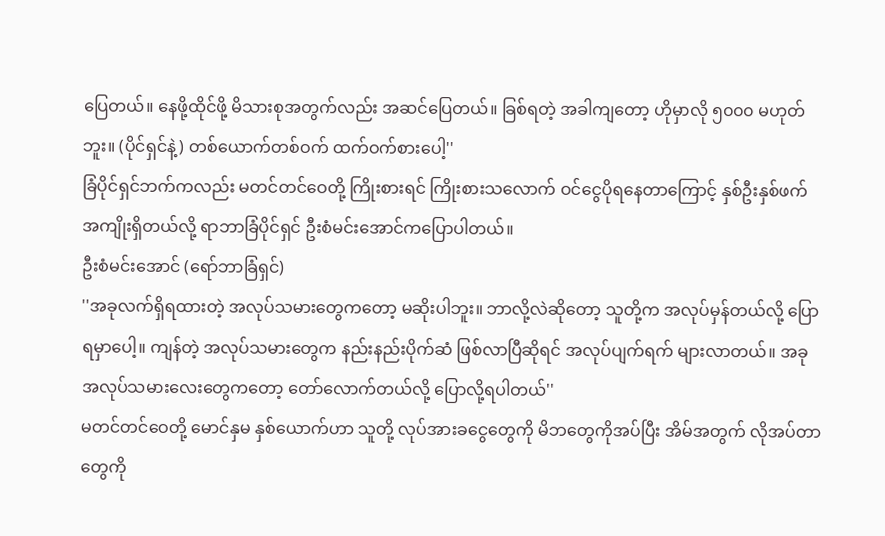ပြေတယ်။ နေဖို့ထိုင်ဖို့ မိသားစုအတွက်လည်း အဆင်ပြေတယ်။ ခြစ်ရတဲ့ အခါကျတော့ ဟိုမှာလို ၅၀၀၀ မဟုတ်ဘူး။ (ပိုင်ရှင်နဲ့) တစ်ယောက်တစ်ဝက် ထက်ဝက်စားပေါ့''
ခြံပိုင်ရှင်ဘက်ကလည်း မတင်တင်ဝေတို့ ကြိုးစားရင် ကြိုးစားသလောက် ဝင်ငွေပိုရနေတာကြောင့် နှစ်ဦးနှစ်ဖက် အကျိုးရှိတယ်လို့ ရာဘာခြံပိုင်ရှင် ဦးစံမင်းအောင်ကပြောပါတယ်။
ဦးစံမင်းအောင် (ရော်ဘာခြံရှင်)
''အခုလက်ရှိရထားတဲ့ အလုပ်သမားတွေကတော့ မဆိုးပါဘူး။ ဘာလို့လဲဆိုတော့ သူတို့က အလုပ်မှန်တယ်လို့ ပြောရမှာပေါ့။ ကျန်တဲ့ အလုပ်သမားတွေက နည်းနည်းပိုက်ဆံ ဖြစ်လာပြီဆိုရင် အလုပ်ပျက်ရက် များလာတယ်။ အခုအလုပ်သမားလေးတွေကတော့ တော်လောက်တယ်လို့ ပြောလို့ရပါတယ်''
မတင်တင်ဝေတို့ မောင်နှမ နှစ်ယောက်ဟာ သူတို့ လုပ်အားခငွေတွေကို မိဘတွေကိုအပ်ပြီး အိမ်အတွက် လိုအပ်တာတွေကို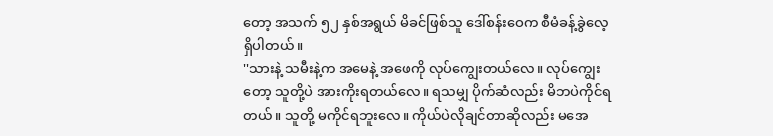တော့ အသက် ၅၂ နှစ်အရွယ် မိခင်ဖြစ်သူ ဒေါ်စန်းဝေက စီမံခန့်ခွဲလေ့ရှိပါတယ်။
''သားနဲ့ သမီးနဲ့က အမေနဲ့ အဖေကို လုပ်ကျွေးတယ်လေ။ လုပ်ကျွေးတော့ သူတို့ပဲ အားကိုးရတယ်လေ။ ရသမျှ ပိုက်ဆံလည်း မိဘပဲကိုင်ရတယ်။ သူတို့ မကိုင်ရဘူးလေ။ ကိုယ်ပဲလိုချင်တာဆိုလည်း မအေ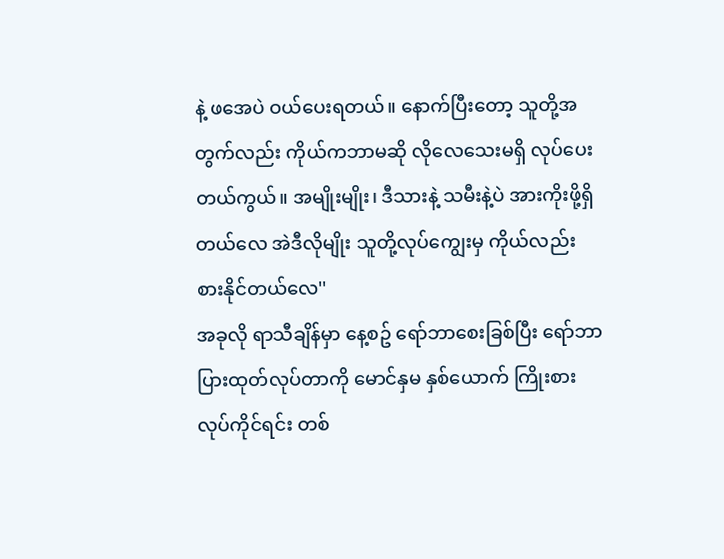နဲ့ ဖအေပဲ ဝယ်ပေးရတယ်။ နောက်ပြီးတော့ သူတို့အတွက်လည်း ကိုယ်ကဘာမဆို လိုလေသေးမရှိ လုပ်ပေးတယ်ကွယ်။ အမျိုးမျိုး၊ ဒီသားနဲ့ သမီးနဲ့ပဲ အားကိုးဖို့ရှိတယ်လေ အဲဒီလိုမျိုး သူတို့လုပ်ကျွေးမှ ကိုယ်လည်း စားနိုင်တယ်လေ''
အခုလို ရာသီချိန်မှာ နေ့စဥ် ရော်ဘာစေးခြစ်ပြီး ရော်ဘာပြားထုတ်လုပ်တာကို မောင်နှမ နှစ်ယောက် ကြိုးစားလုပ်ကိုင်ရင်း တစ်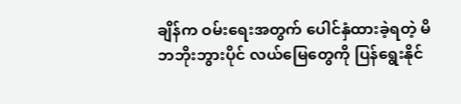ချိန်က ဝမ်းရေးအတွက် ပေါင်နှံထားခဲ့ရတဲ့ မိဘဘိုးဘွားပိုင် လယ်မြေတွေကို ပြန်ရွေးနိုင်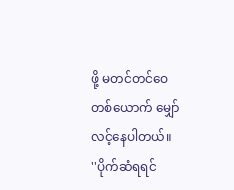ဖို့ မတင်တင်ဝေတစ်ယောက် မျှော်လင့်နေပါတယ်။
''ပိုက်ဆံရရင်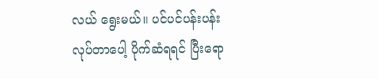လယ် ရွေးမယ်။ ပင်ပင်ပန်းပန်း လုပ်တာပေါ့ ပိုက်ဆံရရင် ပြီးရော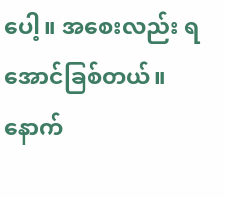ပေါ့။ အစေးလည်း ရအောင်ခြစ်တယ်။ နောက်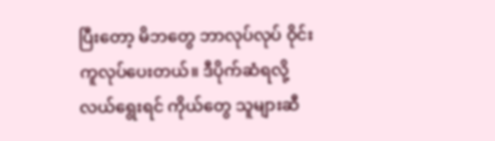ပြီးတော့ မိဘတွေ ဘာလုပ်လုပ် ဝိုင်းကူလုပ်ပေးတယ်။ ဒီပိုက်ဆံရလို့ လယ်ရွေးရင် ကိုယ်တွေ သူများဆီ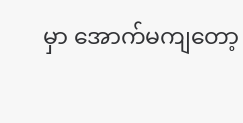မှာ အောက်မကျတော့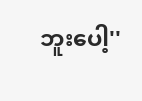ဘူးပေါ့''